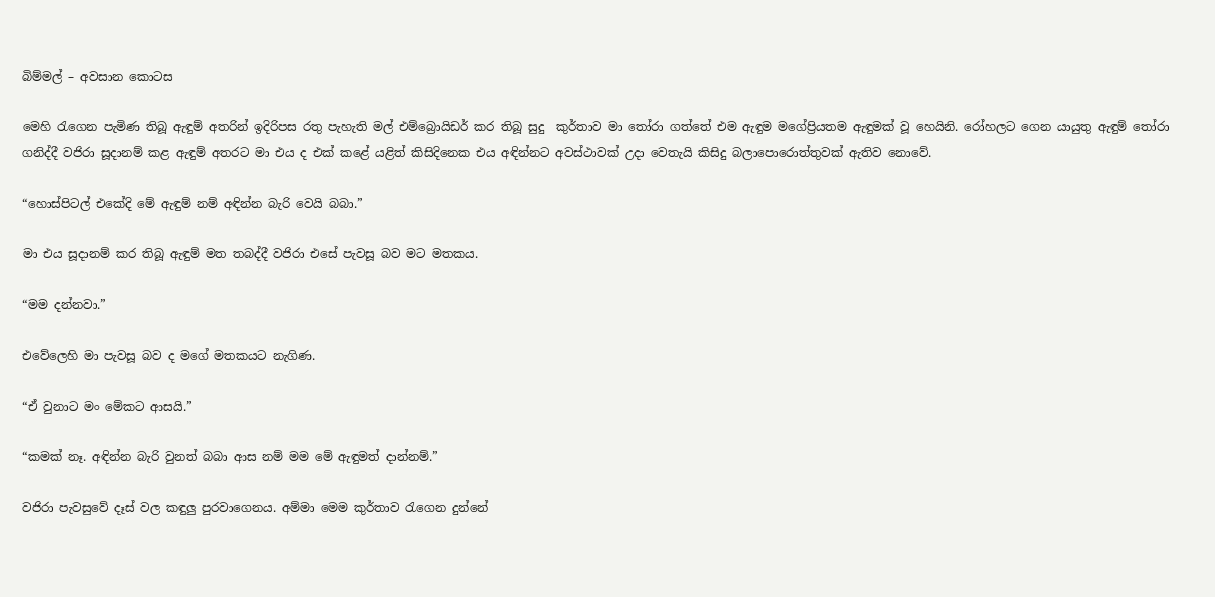බිම්මල් – අවසාන කොටස

මෙහි රැගෙන පැමිණ තිබූ ඇඳුම් අතරින් ඉදිරිපස රතු පැහැති මල් එම්බ්‍රොයිඩර් කර තිබූ සුදු  කුර්තාව මා තෝරා ගත්තේ එම ඇඳුම මගේප්‍රියතම ඇඳුමක් වූ හෙයිනි. රෝහලට ගෙන යායුතු ඇඳුම් තෝරා ගනිද්දී වජිරා සූදානම් කළ ඇඳුම් අතරට මා එය ද එක් කළේ යළිත් කිසිදිනෙක එය අඳින්නට අවස්ථාවක් උදා වෙතැයි කිසිදු බලාපොරොත්තුවක් ඇතිව නොවේ.

“හොස්පිටල් එකේදි මේ ඇඳුම් නම් අඳින්න බැරි වෙයි බබා.”

මා එය සූදානම් කර තිබූ ඇඳුම් මත තබද්දී වජිරා එසේ පැවසූ බව මට මතකය.

“මම දන්නවා.”

එවේලෙහි මා පැවසූ බව ද මගේ මතකයට නැගිණ.

“ඒ වුනාට මං මේකට ආසයි.”

“කමක් නෑ. අඳින්න බැරි වුනත් බබා ආස නම් මම මේ ඇඳුමත් දාන්නම්.”

වජිරා පැවසුවේ දෑස් වල කඳුලු පුරවාගෙනය. අම්මා මෙම කුර්තාව රැගෙන දුන්නේ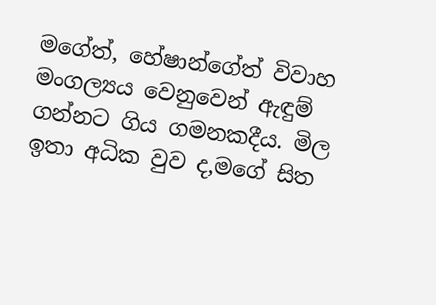මගේත්, හේෂාන්ගේත් විවාහ මංගල්‍යය වෙනුවෙන් ඇඳුම් ගන්නට ගිය ගමනකදීය. මිල ඉතා අධික වුව ද,මගේ සිත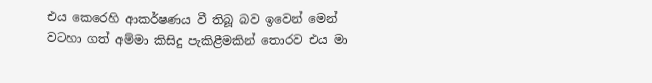එය කෙරෙහි ආකර්ෂණය වී තිබූ බව ඉවෙන් මෙන් වටහා ගත් අම්මා කිසිදු පැකිළීමකින් තොරව එය මා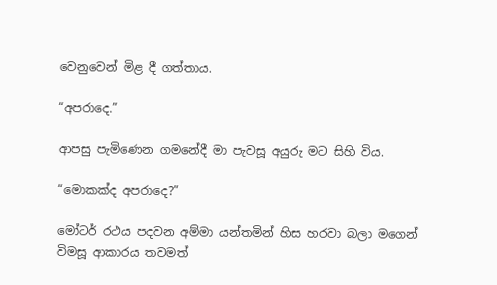වෙනුවෙන් මිළ දී ගත්තාය.

“අපරාදෙ.”

ආපසු පැමිණෙන ගමනේදී මා පැවසූ අයුරු මට සිහි විය.

“මොකක්ද අපරාදෙ?”

මෝටර් රථය පදවන අම්මා යන්තමින් හිස හරවා බලා මගෙන් විමසූ ආකාරය තවමත්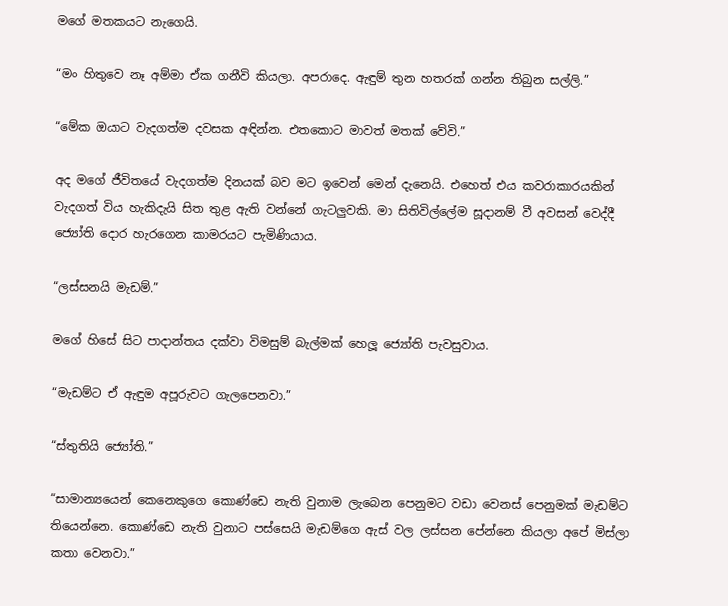මගේ මතකයට නැගෙයි.

“මං හිතුවෙ නෑ අම්මා ඒක ගනීවි කියලා. අපරාදෙ. ඇඳුම් තුන හතරක් ගන්න තිබුන සල්ලි.”

“මේක ඔයාට වැදගත්ම දවසක අඳින්න. එතකොට මාවත් මතක් වේවි.”

අද මගේ ජීවිතයේ වැදගත්ම දිනයක් බව මට ඉවෙන් මෙන් දැනෙයි. එහෙත් එය කවරාකාරයකින් වැදගත් විය හැකිදැයි සිත තුළ ඇති වන්නේ ගැටලුවකි. මා සිතිවිල්ලේම සූදානම් වී අවසන් වෙද්දී ජ්‍යෝති දොර හැරගෙන කාමරයට පැමිණියාය.

“ලස්සනයි මැඩම්.”

මගේ හිසේ සිට පාදාන්තය දක්වා විමසුම් බැල්මක් හෙලූ ජ්‍යෝති පැවසුවාය.

“මැඩම්ට ඒ ඇඳුම අපූරුවට ගැලපෙනවා.”

“ස්තුතියි ජ්‍යෝති.”

“සාමාන්‍යයෙන් කෙනෙකුගෙ කොණ්ඩෙ නැති වුනාම ලැබෙන පෙනුමට වඩා වෙනස් පෙනුමක් මැඩම්ට තියෙන්නෙ. කොණ්ඩෙ නැති වුනාට පස්සෙයි මැඩම්ගෙ ඇස් වල ලස්සන පේන්නෙ කියලා අපේ මිස්ලා කතා වෙනවා.”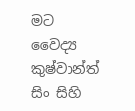මට වෛද්‍ය කුෂ්වාන්ත් සිං සිහි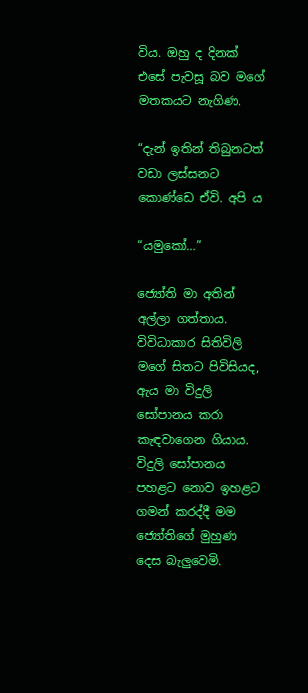විය. ඔහු ද දිනක් එසේ පැවසූ බව මගේ මතකයට නැගිණ.

“දැන් ඉතින් තිබුනටත් වඩා ලස්සනට කොණ්ඩෙ ඒවි. අපි ය

“යමුකෝ…”

ජ්‍යෝති මා අතින් අල්ලා ගත්තාය. විවිධාකාර සිතිවිලි මගේ සිතට පිවිසියද, ඇය මා විදුලි සෝපානය කරා කැඳවාගෙන ගියාය. විදුලි සෝපානය පහළට නොව ඉහළට ගමන් කරද්දී මම ජ්‍යෝතිගේ මුහුණ දෙස බැලුවෙමි.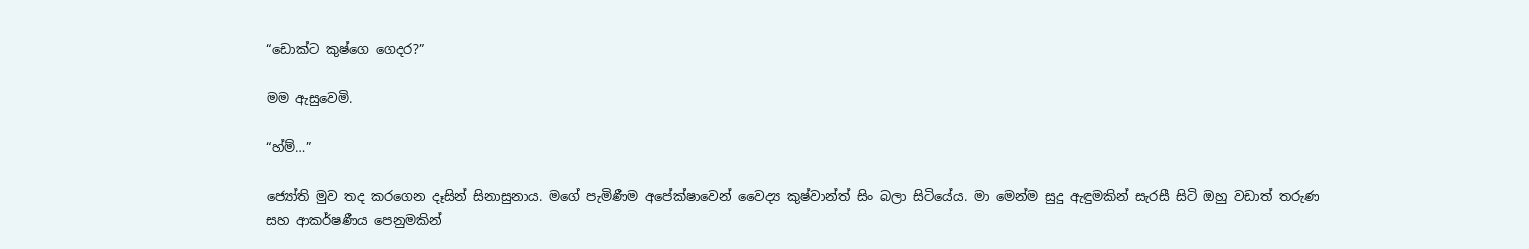“ඩොක්ට කුෂ්ගෙ ගෙදර?”

මම ඇසුවෙමි.

“හ්ම්…”

ජ්‍යෝති මුව තද කරගෙන දෑසින් සිනාසුනාය. මගේ පැමිණීම අපේක්ෂාවෙන් වෛද්‍ය කුෂ්වාන්ත් සිං බලා සිටියේය. මා මෙන්ම සුදු ඇඳුමකින් සැරසී සිටි ඔහු වඩාත් තරුණ සහ ආකර්ෂණීය පෙනුමකින්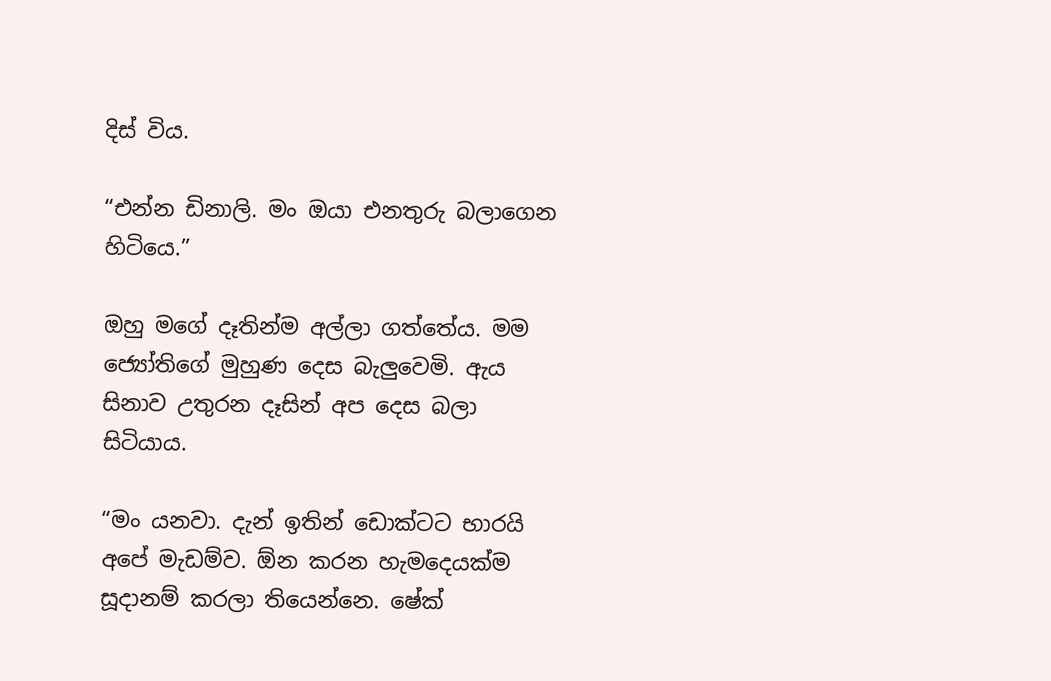දිස් විය.

“එන්න ඩිනාලි. මං ඔයා එනතුරු බලාගෙන හිටියෙ.”

ඔහු මගේ දෑතින්ම අල්ලා ගත්තේය. මම ජ්‍යෝතිගේ මුහුණ දෙස බැලුවෙමි. ඇය සිනාව උතුරන දෑසින් අප දෙස බලා සිටියාය.

“මං යනවා. දැන් ඉතින් ඩොක්ටට භාරයි අපේ මැඩම්ව. ඕන කරන හැමදෙයක්ම සූදානම් කරලා තියෙන්නෙ. ෂේක්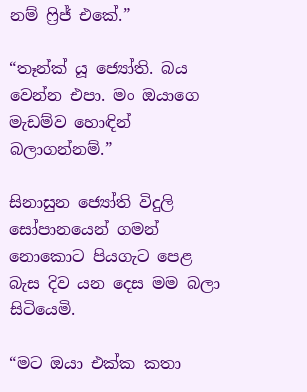නම් ෆ්‍රිජ් එකේ.”

“තෑන්ක් යූ ජ්‍යෝති. බය වෙන්න එපා. මං ඔයාගෙ මැඩම්ව හොඳින් බලාගන්නම්.”

සිනාසුන ජ්‍යෝති විදුලි සෝපානයෙන් ගමන් නොකොට පියගැට පෙළ බැස දිව යන දෙස මම බලා සිටියෙමි.

“මට ඔයා එක්ක කතා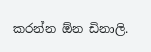කරන්න ඕන ඩිනාලි.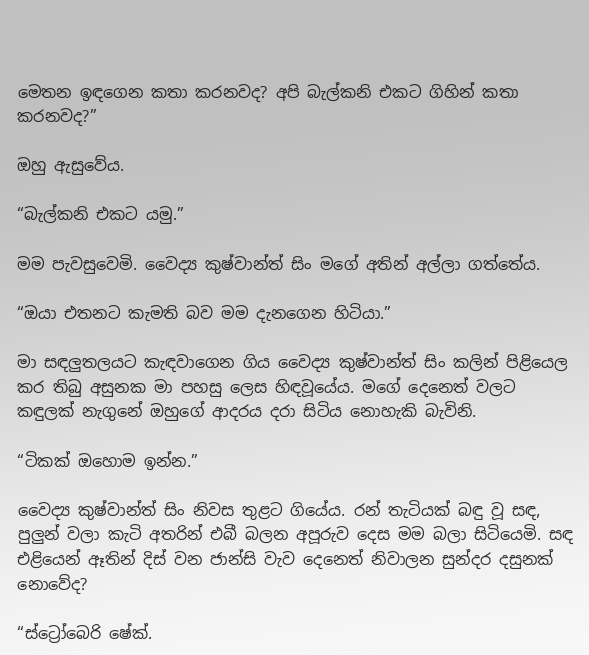මෙතන ඉඳගෙන කතා කරනවද? අපි බැල්කනි එකට ගිහින් කතා කරනවද?”

ඔහු ඇසුවේය.

“බැල්කනි එකට යමු.”

මම පැවසුවෙමි. වෛද්‍ය කුෂ්වාන්ත් සිං මගේ අතින් අල්ලා ගත්තේය.

“ඔයා එතනට කැමති බව මම දැනගෙන හිටියා.”

මා සඳලුතලයට කැඳවාගෙන ගිය වෛද්‍ය කුෂ්වාන්ත් සිං කලින් පිළියෙල කර තිබු අසුනක මා පහසු ලෙස හිඳවූයේය. මගේ දෙනෙත් වලට කඳුලක් නැගුනේ ඔහුගේ ආදරය දරා සිටිය නොහැකි බැවිනි.

“ටිකක් ඔහොම ඉන්න.”

වෛද්‍ය කුෂ්වාන්ත් සිං නිවස තුළට ගියේය. රන් තැටියක් බඳු වූ සඳ, පුලුන් වලා කැටි අතරින් එබී බලන අපූරුව දෙස මම බලා සිටියෙමි. සඳ එළියෙන් ඈතින් දිස් වන ජාන්සි වැව දෙනෙත් නිවාලන සුන්දර දසුනක් නොවේද?

“ස්ට්‍රෝබෙරි ෂේක්.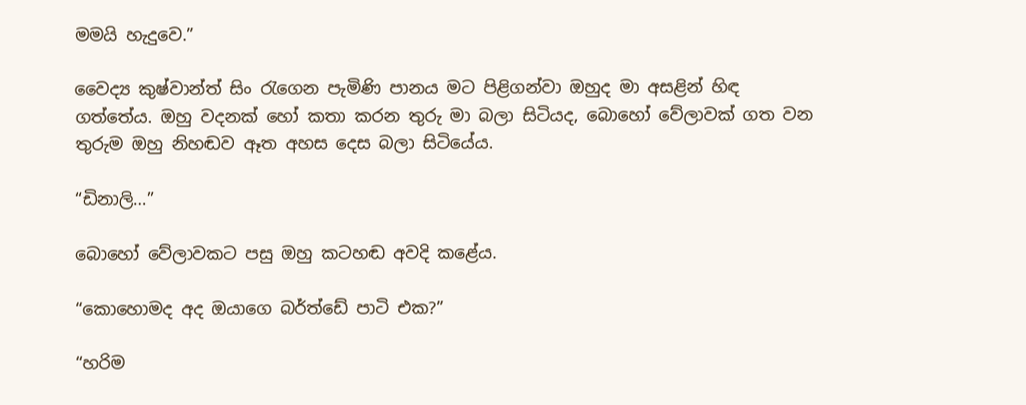මමයි හැදුවෙ.”

වෛද්‍ය කුෂ්වාන්ත් සිං රැගෙන පැමිණි පානය මට පිළිගන්වා ඔහුද මා අසළින් හිඳ ගත්තේය. ඔහු වදනක් හෝ කතා කරන තුරු මා බලා සිටියද, බොහෝ වේලාවක් ගත වන තුරුම ඔහු නිහඬව ඈත අහස දෙස බලා සිටියේය.

“ඩිනාලි…”

බොහෝ වේලාවකට පසු ඔහු කටහඬ අවදි කළේය.

“කොහොමද අද ඔයාගෙ බර්ත්ඩේ පාටි එක?”

“හරිම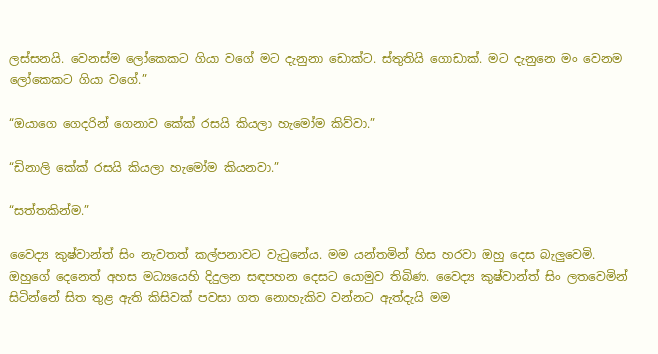ලස්සනයි. වෙනස්ම ලෝකෙකට ගියා වගේ මට දැනුනා ඩොක්ට. ස්තුතියි ගොඩාක්. මට දැනුනෙ මං වෙනම ලෝකෙකට ගියා වගේ.”

“ඔයාගෙ ගෙදරින් ගෙනාව කේක් රසයි කියලා හැමෝම කිව්වා.”

“ඩිනාලි කේක් රසයි කියලා හැමෝම කියනවා.”

“සත්තකින්ම.”

වෛද්‍ය කුෂ්වාන්ත් සිං නැවතත් කල්පනාවට වැටුනේය. මම යන්තමින් හිස හරවා ඔහු දෙස බැලුවෙමි. ඔහුගේ දෙනෙත් අහස මධ්‍යයෙහි දිදුලන සඳපහන දෙසට යොමුව තිබිණ. වෛද්‍ය කුෂ්වාන්ත් සිං ලතවෙමින් සිටින්නේ සිත තුළ ඇති කිසිවක් පවසා ගත නොහැකිව වන්නට ඇත්දැයි මම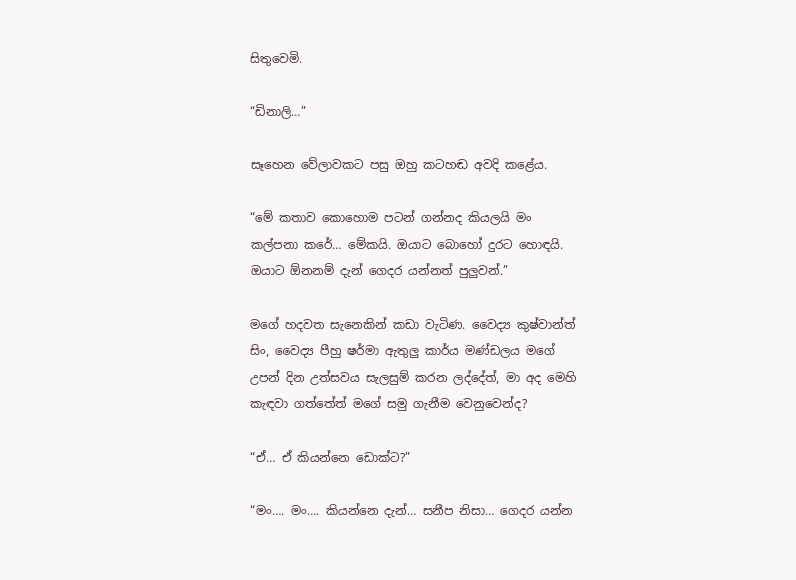සිතුවෙමි.

“ඩිනාලි…”

සෑහෙන වේලාවකට පසු ඔහු කටහඬ අවදි කළේය.

“මේ කතාව කොහොම පටන් ගන්නද කියලයි මං කල්පනා කරේ… මේකයි. ඔයාට බොහෝ දුරට හොඳයි. ඔයාට ඕනනම් දැන් ගෙදර යන්නත් පුලුවන්.”

මගේ හදවත සැනෙකින් කඩා වැටිණ. වෛද්‍ය කුෂ්වාන්ත් සිං, වෛද්‍ය පීහු ෂර්මා ඇතුලු කාර්ය මණ්ඩලය මගේ උපන් දින උත්සවය සැලසුම් කරන ලද්දේත්, මා අද මෙහි කැඳවා ගත්තේත් මගේ සමු ගැනීම වෙනුවෙන්ද?

“ඒ… ඒ කියන්නෙ ඩොක්ට?”

“මං…. මං…. කියන්නෙ දැන්… සනීප නිසා… ගෙදර යන්න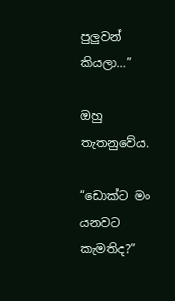පුලුවන් කියලා…”

ඔහු තැතනුවේය.

“ඩොක්ට මං යනවට කැමතිද?”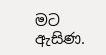මට ඇසිණ.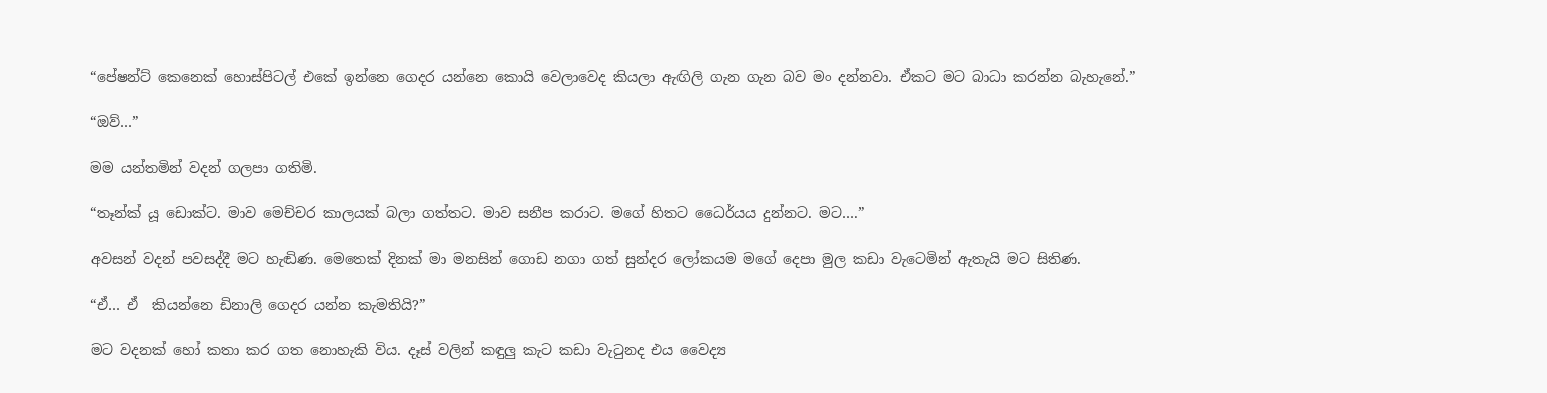“පේෂන්ට් කෙනෙක් හොස්පිටල් එකේ ඉන්නෙ ගෙදර යන්නෙ කොයි වෙලාවෙද කියලා ඇඟිලි ගැන ගැන බව මං දන්නවා. ඒකට මට බාධා කරන්න බැහැනේ.”

“ඔව්…”

මම යන්තමින් වදන් ගලපා ගතිමි.

“තෑන්ක් යූ ඩොක්ට. මාව මෙච්චර කාලයක් බලා ගත්තට. මාව සනීප කරාට. මගේ හිතට ධෛර්යය දුන්නට. මට….”

අවසන් වදන් පවසද්දී මට හැඬිණ. මෙතෙක් දිනක් මා මනසින් ගොඩ නගා ගත් සුන්දර ලෝකයම මගේ දෙපා මුල කඩා වැටෙමින් ඇතැයි මට සිතිණ.

“ඒ… ඒ  කියන්නෙ ඩිනාලි ගෙදර යන්න කැමතියි?”

මට වදනක් හෝ කතා කර ගත නොහැකි විය. දෑස් වලින් කඳුලු කැට කඩා වැටුනද එය වෛද්‍ය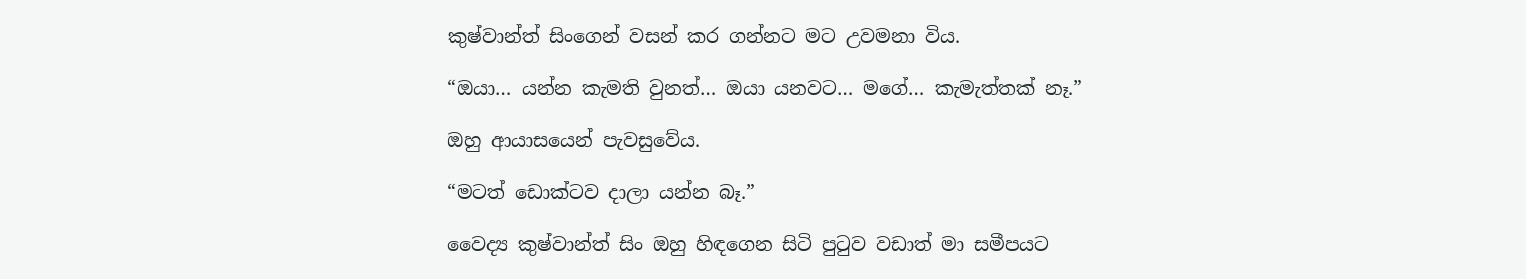කුෂ්වාන්ත් සිංගෙන් වසන් කර ගන්නට මට උවමනා විය.

“ඔයා… යන්න කැමති වුනත්… ඔයා යනවට… මගේ… කැමැත්තක් නෑ.”

ඔහු ආයාසයෙන් පැවසුවේය.

“මටත් ඩොක්ටව දාලා යන්න බෑ.”

වෛද්‍ය කුෂ්වාන්ත් සිං ඔහු හිඳගෙන සිටි පුටුව වඩාත් මා සමීපයට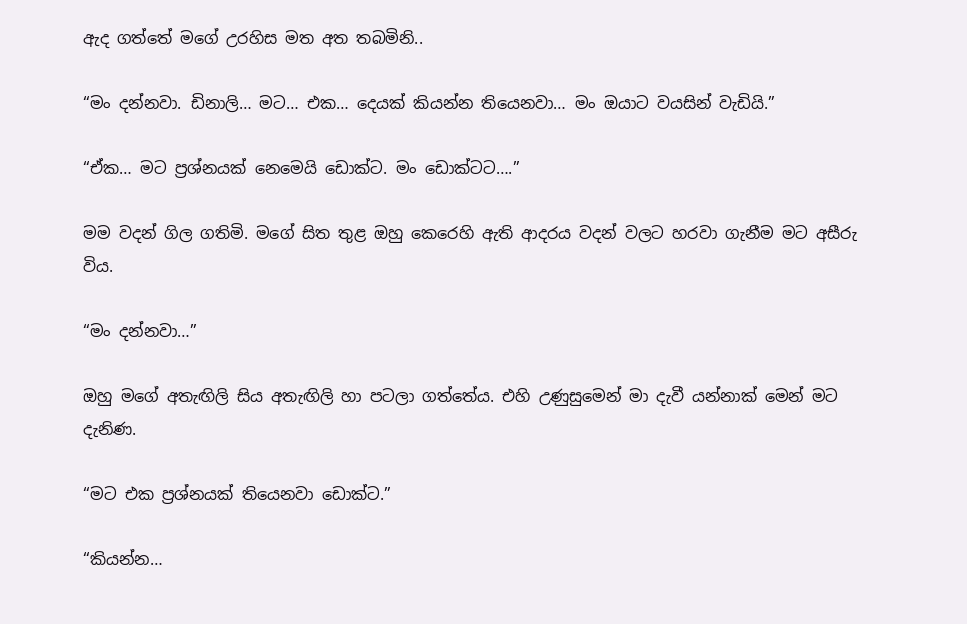ඇද ගත්තේ මගේ උරහිස මත අත තබමිනි..

“මං දන්නවා. ඩිනාලි… මට… එක… දෙයක් කියන්න තියෙනවා… මං ඔයාට වයසින් වැඩියි.”

“ඒක… මට ප්‍රශ්නයක් නෙමෙයි ඩොක්ට. මං ඩොක්ටට….”

මම වදන් ගිල ගතිමි. මගේ සිත තුළ ඔහු කෙරෙහි ඇති ආදරය වදන් වලට හරවා ගැනීම මට අසීරු විය.

“මං දන්නවා…”

ඔහු මගේ අතැඟිලි සිය අතැඟිලි හා පටලා ගත්තේය. එහි උණුසුමෙන් මා දැවී යන්නාක් මෙන් මට දැනිණ.

“මට එක ප්‍රශ්නයක් තියෙනවා ඩොක්ට.”

“කියන්න…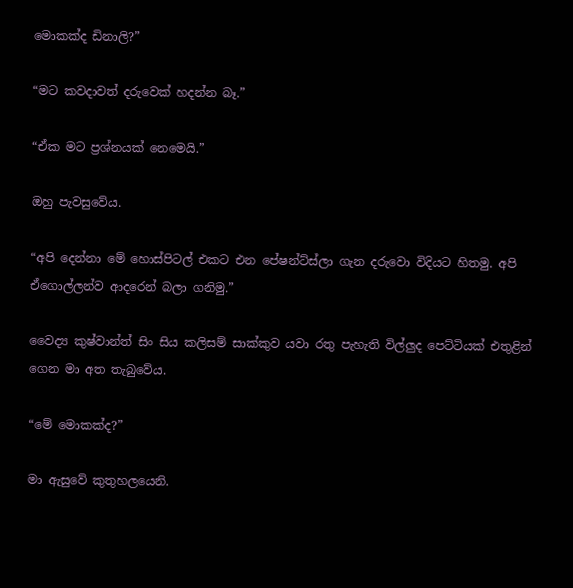මොකක්ද ඩිනාලි?”

“මට කවදාවත් දරුවෙක් හදන්න බෑ.”

“ඒක මට ප්‍රශ්නයක් නෙමෙයි.”

ඔහු පැවසුවේය.

“අපි දෙන්නා මේ හොස්පිටල් එකට එන පේෂන්ට්ස්ලා ගැන දරුවො විදියට හිතමු. අපි ඒගොල්ලන්ව ආදරෙන් බලා ගනිමු.”

වෛද්‍ය කුෂ්වාන්ත් සිං සිය කලිසම් සාක්කුව යවා රතු පැහැති විල්ලුද පෙට්ටියක් එතුළින් ගෙන මා අත තැබුවේය.

“මේ මොකක්ද?”

මා ඇසුවේ කුතුහලයෙනි.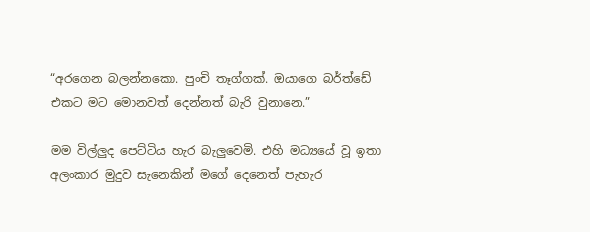“අරගෙන බලන්නකො. පුංචි තෑග්ගක්. ඔයාගෙ බර්ත්ඩේ එකට මට මොනවත් දෙන්නත් බැරි වුනානෙ.”

මම විල්ලුද පෙට්ටිය හැර බැලුවෙමි. එහි මධ්‍යයේ වූ ඉතා අලංකාර මුදුව සැනෙකින් මගේ දෙනෙත් පැහැර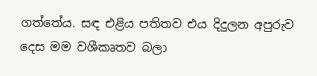ගත්තේය. සඳ එළිය පතිතව එය දිදුලන අපුරුව දෙස මම වශීකෘතව බලා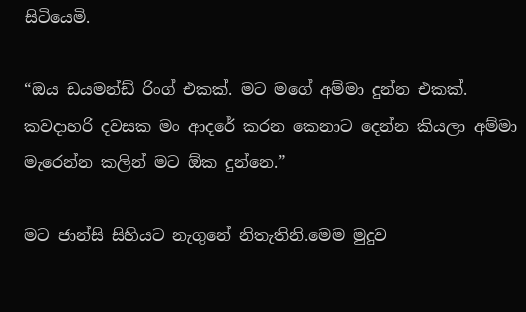සිටියෙමි.

“ඔය ඩයමන්ඩ් රිංග් එකක්. මට මගේ අම්මා දුන්න එකක්. කවදාහරි දවසක මං ආදරේ කරන කෙනාට දෙන්න කියලා අම්මා මැරෙන්න කලින් මට ඕක දුන්නෙ.”

මට ජාන්සි සිහියට නැගුනේ නිතැතිනි.මෙම මුදුව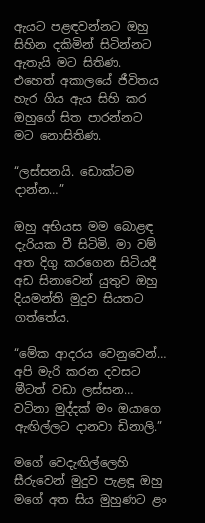ඇයට පළඳවන්නට ඔහු සිහින දකිමින් සිටින්නට ඇතැයි මට සිතිණ. එහෙත් අකාලයේ ජීවිතය හැර ගිය ඇය සිහි කර ඔහුගේ සිත පාරන්නට මට නොසිතිණ.

“ලස්සනයි. ඩොක්ටම දාන්න…”

ඔහු අභියස මම බොළඳ දැරියක වී සිටිමි. මා වම් අත දිගු කරගෙන සිටියදී අඩ සිනාවෙන් යුතුව ඔහු දියමන්ති මුදුව සියතට ගත්තේය.

“මේක ආදරය වෙනුවෙන්… අපි මැරි කරන දවසට මීටත් වඩා ලස්සන… වටිනා මුද්දක් මං ඔයාගෙ ඇඟිල්ලට දානවා ඩිනාලි.”

මගේ වෙදැඟිල්ලෙහි සීරුවෙන් මුදුව පැළඳූ ඔහු මගේ අත සිය මුහුණට ළං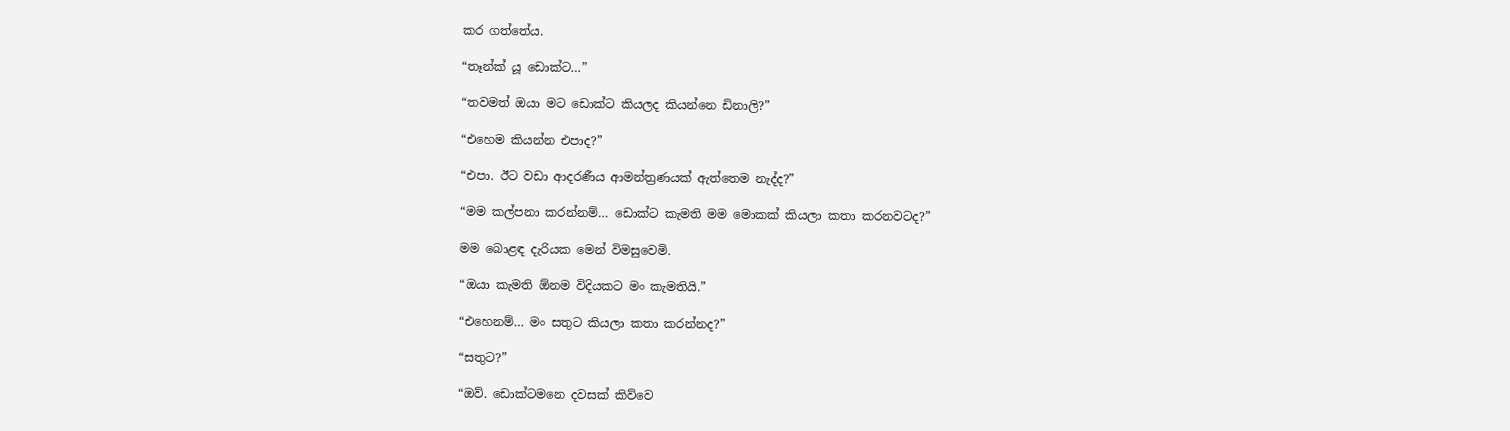කර ගත්තේය.

“තෑන්ක් යූ ඩොක්ට…”

“තවමත් ඔයා මට ඩොක්ට කියලද කියන්නෙ ඩිනාලි?”

“එහෙම කියන්න එපාද?”

“එපා. ඊට වඩා ආදරණීය ආමන්ත්‍රණයක් ඇත්තෙම නැද්ද?”

“මම කල්පනා කරන්නම්… ඩොක්ට කැමති මම මොකක් කියලා කතා කරනවටද?”

මම බොළඳ දැරියක මෙන් විමසුවෙමි.

“ඔයා කැමති ඕනම විදියකට මං කැමතියි.”

“එහෙනම්… මං සතුට කියලා කතා කරන්නද?”

“සතුට?”

“ඔව්. ඩොක්ටමනෙ දවසක් කිව්වෙ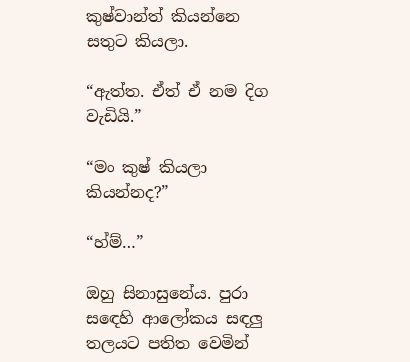කුෂ්වාන්ත් කියන්නෙ සතුට කියලා.

“ඇත්ත. ඒත් ඒ නම දිග වැඩියි.”

“මං කුෂ් කියලා කියන්නද?”

“හ්ම්…”

ඔහු සිනාසුනේය. පුරා සඳෙහි ආලෝකය සඳලු තලයට පතිත වෙමින්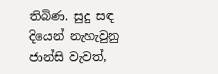තිබිණ. සුදු සඳ දියෙන් නැහැවුනු ජාන්සි වැවත්,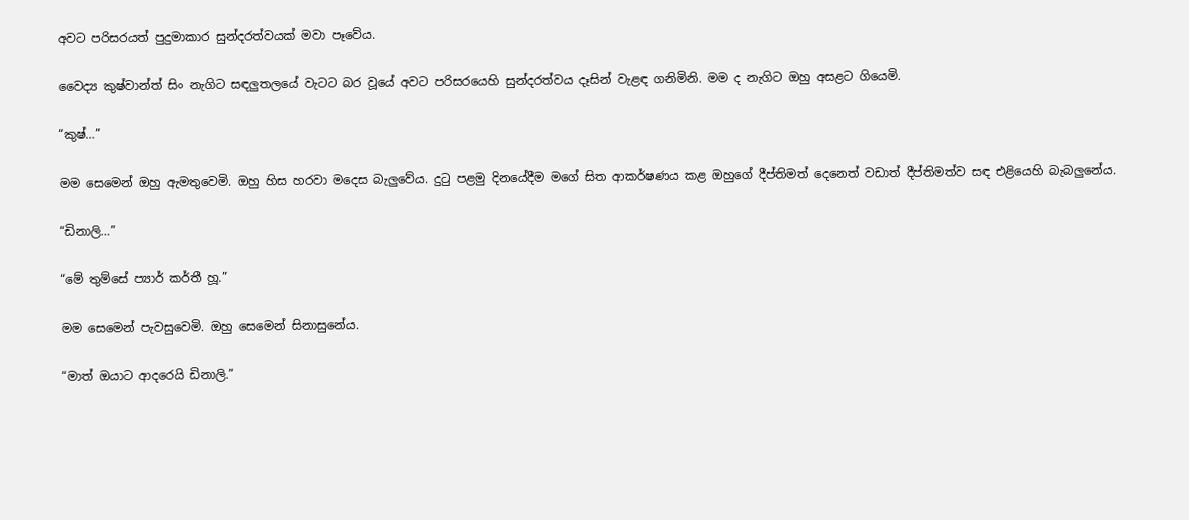අවට පරිසරයත් පුදුමාකාර සුන්දරත්වයක් මවා පෑවේය.

වෛද්‍ය කුෂ්වාන්ත් සිං නැගිට සඳලුතලයේ වැටට බර වූයේ අවට පරිසරයෙහි සුන්දරත්වය දෑසින් වැළඳ ගනිමිනි. මම ද නැගිට ඔහු අසළට ගියෙමි.

“කුෂ්…”

මම සෙමෙන් ඔහු ඇමතුවෙමි. ඔහු හිස හරවා මදෙස බැලුවේය. දුටු පළමු දිනයේදීම මගේ සිත ආකර්ෂණය කළ ඔහුගේ දීප්තිමත් දෙනෙත් වඩාත් දීප්තිමත්ව සඳ එළියෙහි බැබලුනේය.

“ඩිනාලි…”

“මේ තුම්සේ ප්‍යාර් කර්තී හූ.”

මම සෙමෙන් පැවසුවෙමි. ඔහු සෙමෙන් සිනාසුනේය.

“මාත් ඔයාට ආදරෙයි ඩිනාලි.”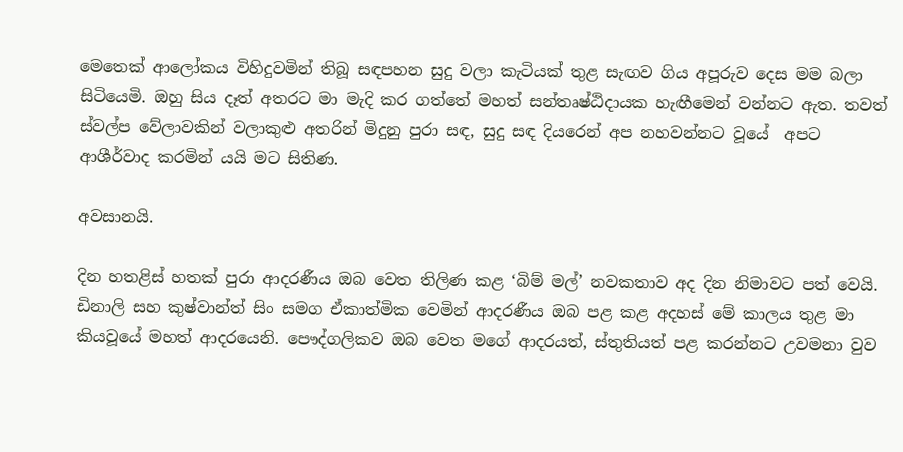මෙතෙක් ආලෝකය විහිදුවමින් තිබූ සඳපහන සුදු වලා කැටියක් තුළ සැඟව ගිය අපූරුව දෙස මම බලා සිටියෙමි. ඔහු සිය දෑත් අතරට මා මැදි කර ගත්තේ මහත් සන්තෘෂ්ඨිදායක හැඟීමෙන් වන්නට ඇත. තවත් ස්වල්ප වේලාවකින් වලාකුළු අතරින් මිදුනු පුරා සඳ, සුදු සඳ දියරෙන් අප නහවන්නට වූයේ  අපට ආශීර්වාද කරමින් යයි මට සිතිණ.

අවසානයි.

දින හතළිස් හතක් පුරා ආදරණීය ඔබ වෙත තිලිණ කළ ‘බිම් මල්’ නවකතාව අද දින නිමාවට පත් වෙයි. ඩිනාලි සහ කුෂ්වාන්ත් සිං සමග ඒකාත්මික වෙමින් ආදරණීය ඔබ පළ කළ අදහස් මේ කාලය තුළ මා කියවූයේ මහත් ආදරයෙනි. පෞද්ගලිකව ඔබ වෙත මගේ ආදරයත්, ස්තුතියත් පළ කරන්නට උවමනා වුව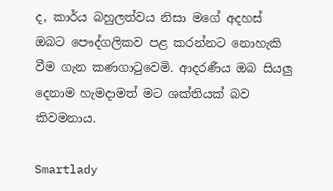ද, කාර්ය බහුලත්වය නිසා මගේ අදහස් ඔබට පෞද්ගලිකව පළ කරන්නට නොහැකි වීම ගැන කණගාටුවෙමි. ආදරණීය ඔබ සියලු දෙනාම හැමදාමත් මට ශක්තියක් බව කිවමනාය.

Smartlady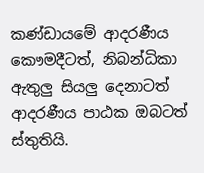කණ්ඩායමේ ආදරණීය කෞමදීටත්, නිබන්ධිකා ඇතුලු සියලු දෙනාටත් ආදරණීය පාඨක ඔබටත් ස්තුතියි.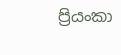ප්‍රියංකා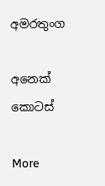අමරතුංග

අනෙක් කොටස්

More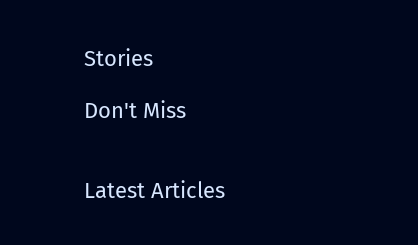Stories

Don't Miss


Latest Articles